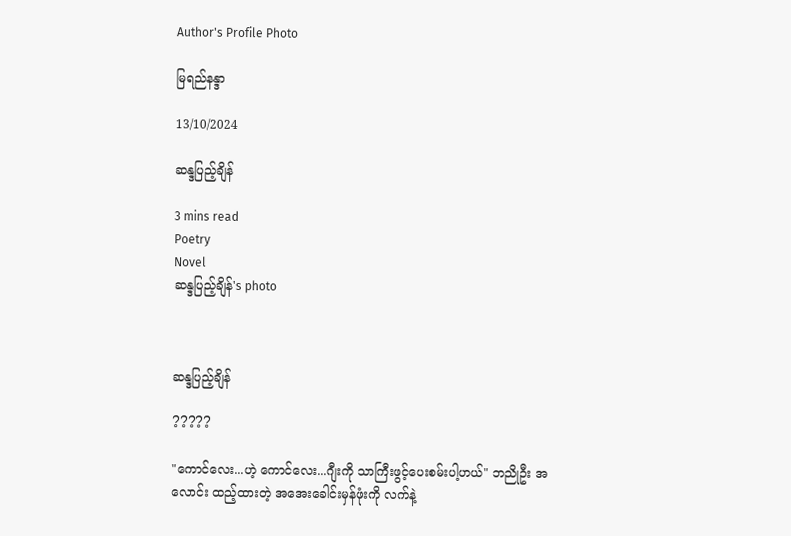Author's Profile Photo

မြရည်နန္ဒာ

13/10/2024

ဆန္ဒပြည့်ချိန်

3 mins read
Poetry
Novel
ဆန္ဒပြည့်ချိန်'s photo



ဆန္ဒပြည့်ချိန်

?????

"ကောင်လေး...ဟဲ့ ကောင်လေး...ဂျီးကို သာကြီးဖွင့်ပေးစမ်းပါ့ဟယ်" ဘညိုဦး အလောင်း ထည့်ထားတဲ့ အအေးခေါင်းမှန်ဖုံးကို လက်နဲ့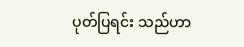ပုတ်ပြရင်း သည်ဟာ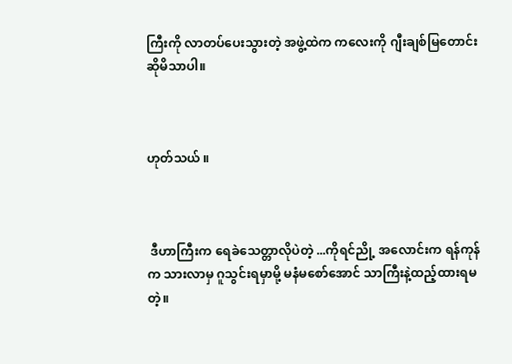ကြီးကို လာတပ်ပေးသွားတဲ့ အဖွဲ့ထဲက ကလေးကို ဂျီးချစ်မြတောင်းဆိုမိသာပါ။



ဟုတ်သယ် ။



 ဒီဟာကြီးက ရေခဲသေတ္တာလိုပဲတဲ့ ...ကိုရင်ညို့ အလောင်းက ရန်ကုန်က သားလာမှ ဂူသွင်းရမှာမို့ မနံမစော်အောင် သာကြီးနဲ့ထည့်ထားရမတဲ့။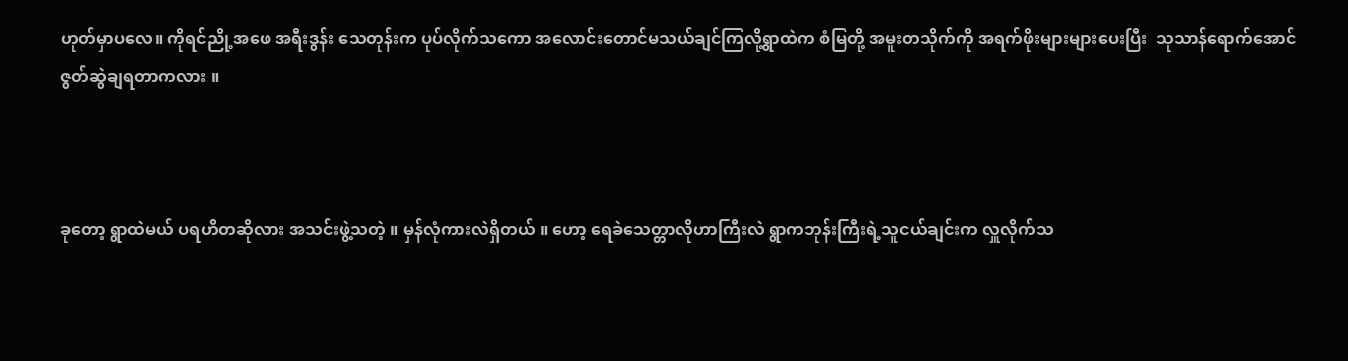ဟုတ်မှာပလေ။ ကိုရင်ညို့အဖေ အရီးဒွန်း သေတုန်းက ပုပ်လိုက်သကော အလောင်းတောင်မသယ်ချင်ကြလို့ရွာထဲက စံမြတို့ အမူးတသိုက်ကို အရက်ဖိုးများများပေးပြီး  သုသာန်ရောက်အောင် ဇွတ်ဆွဲချရတာကလား ။



ခုတော့ ရွာထဲမယ် ပရဟိတဆိုလား အသင်းဖွဲ့သတဲ့ ။ မှန်လုံကားလဲရှိတယ် ။ ဟော့ ရေခဲသေတ္တာလိုဟာကြီးလဲ ရွာကဘုန်းကြီးရဲ့သူငယ်ချင်းက လှူလိုက်သ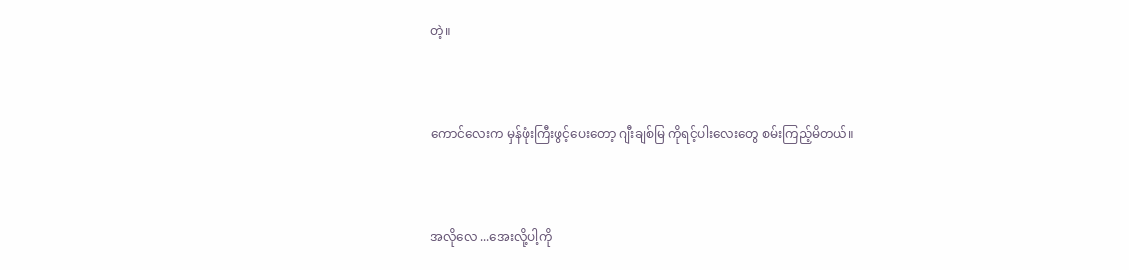တဲ့။



ကောင်လေးက မှန်ဖုံးကြီးဖွင့်ပေးတော့ ဂျီးချစ်မြ ကိုရင့်ပါးလေးတွေ စမ်းကြည့်မိတယ်။



အလိုလေ ...အေးလို့ပါ့ကို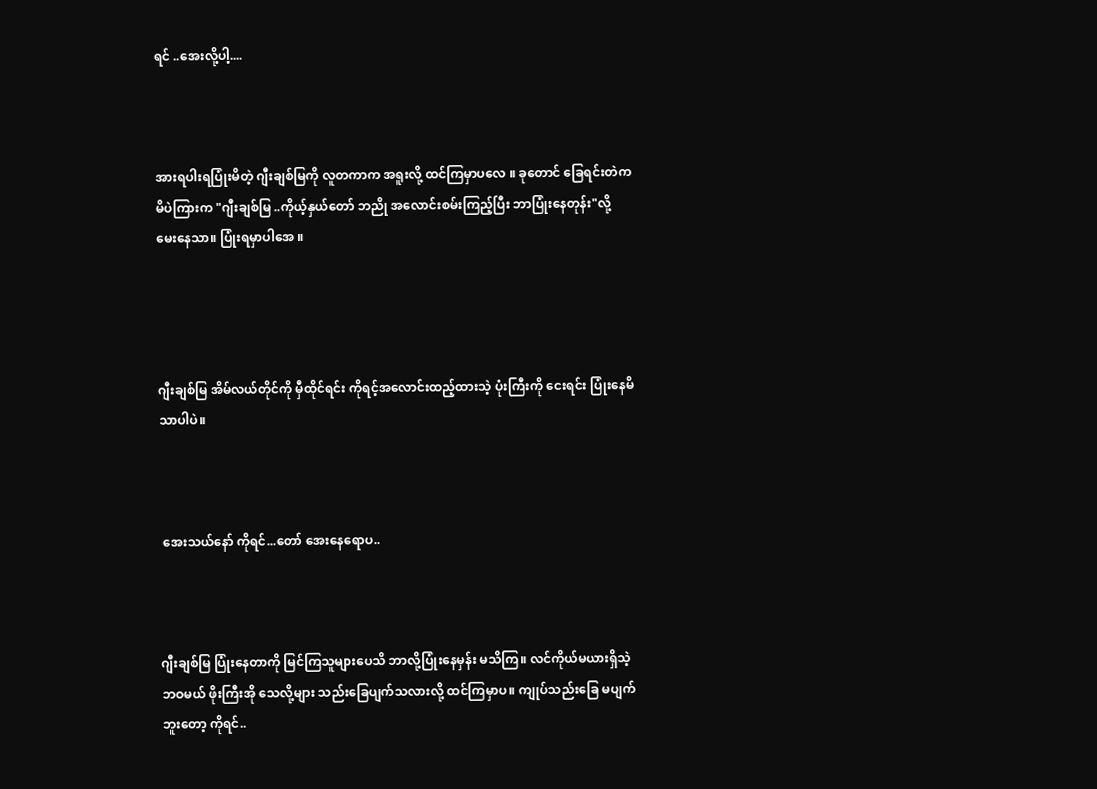ရင် ..အေးလို့ပါ့....



အားရပါးရပြုံးမိတဲ့ ဂျီးချစ်မြကို လူတကာက အရူးလို့ ထင်ကြမှာပလေ ။ ခုတောင် ခြေရင်းတဲက မိပဲကြားက "ဂျီးချစ်မြ ..ကိုယ့်နှယ်တော် ဘညို အလောင်းစမ်းကြည့်ပြီး ဘာပြုံးနေတုန်း"လို့ မေးနေသာ။ ပြုံးရမှာပါအေ ။




ဂျီးချစ်မြ အိမ်လယ်တိုင်ကို မှီထိုင်ရင်း ကိုရင့်အလောင်းထည့်ထားသဲ့ ပုံးကြီးကို ငေးရင်း ပြုံးနေမိသာပါပဲ။



 အေးသယ်နော် ကိုရင်...တော် အေးနေရောပ..



ဂျီးချစ်မြ ပြုံးနေတာကို မြင်ကြသူများပေသိ ဘာလို့ပြုံးနေမှန်း မသိကြ။ လင်ကိုယ်မယားရှိသဲ့ ဘဝမယ် ဖိုးကြီးအို သေလို့များ သည်းခြေပျက်သလားလို့ ထင်ကြမှာပ။ ကျုပ်သည်းခြေ မပျက်ဘူးတော့ ကိုရင်..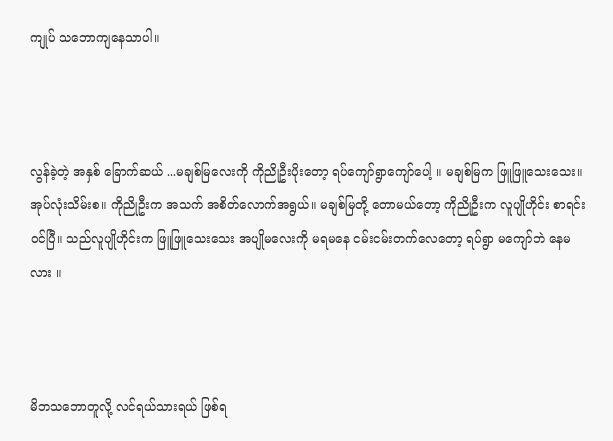ကျုပ် သဘောကျနေသာပါ။



လွန်ခဲ့တဲ့ အနှစ် ခြောက်ဆယ် ...မချစ်မြလေးကို ကိုညိုဦးပိုးတော့ ရပ်ကျော်ရွာကျော်ပေါ့ ။ မချစ်မြက ဖြူဖြူသေးသေး။ အုပ်လုံးသိမ်းစ။ ကိုညိုဦးက အသက် အစိတ်လောက်အရွယ်။ မချစ်မြတို့ တောမယ်တော့ ကိုညိုဦးက လူပျိုဟိုင်း စာရင်းဝင်ပြီ။ သည်လူပျိုဟိုင်းက ဖြူဖြူသေးသေး အပျိုမလေးကို မရမနေ ငမ်းငမ်းတက်လေတော့ ရပ်ရွာ မကျော်ဘဲ နေမလား ။



မိဘသဘောတူလို့ လင်ရယ်သားရယ် ဖြစ်ရ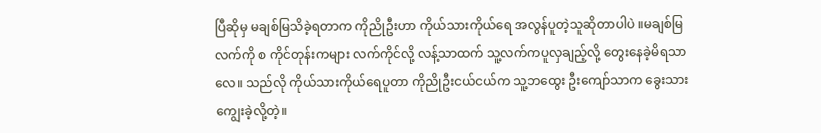ပြီဆိုမှ မချစ်မြသိခဲ့ရတာက ကိုညိုဦးဟာ ကိုယ်သားကိုယ်ရေ အလွန်ပူတဲ့သူဆိုတာပါပဲ ။မချစ်မြ လက်ကို စ ကိုင်တုန်းကများ လက်ကိုင်လို့ လန့်သာထက် သူ့လက်ကပူလှချည့်လို့ တွေးနေခဲ့မိရသာလေ။ သည်လို ကိုယ်သားကိုယ်ရေပူတာ ကိုညိုဦးငယ်ငယ်က သူ့ဘထွေး ဦးကျော်သာက ခွေးသားကျွေးခဲ့လို့တဲ့။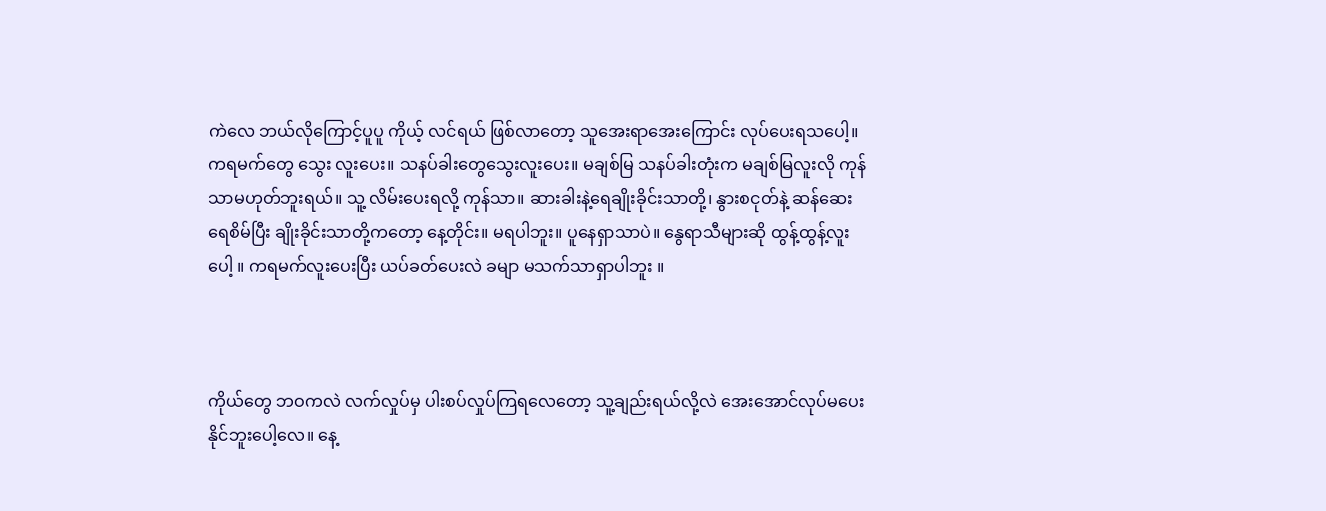ကဲလေ ဘယ်လိုကြောင့်ပူပူ ကိုယ့် လင်ရယ် ဖြစ်လာတော့ သူအေးရာအေးကြောင်း လုပ်ပေးရသပေါ့။ ကရမက်တွေ သွေး လူးပေး။ သနပ်ခါးတွေသွေးလူးပေး။ မချစ်မြ သနပ်ခါးတုံးက မချစ်မြလူးလို ကုန်သာမဟုတ်ဘူးရယ်။ သူ့ လိမ်းပေးရလို့ ကုန်သာ။ ဆားခါးနဲ့ရေချိုးခိုင်းသာတို့၊ နွားစငုတ်နဲ့ ဆန်ဆေးရေစိမ်ပြီး ချိုးခိုင်းသာတို့ကတော့ နေ့တိုင်း။ မရပါဘူး။ ပူနေရှာသာပဲ။ နွေရာသီများဆို ထွန့်ထွန့်လူးပေါ့ ။ ကရမက်လူးပေးပြီး ယပ်ခတ်ပေးလဲ ခမျာ မသက်သာရှာပါဘူး ။



ကိုယ်တွေ ဘဝကလဲ လက်လှုပ်မှ ပါးစပ်လှုပ်ကြရလေတော့ သူ့ချည်းရယ်လို့လဲ အေးအောင်လုပ်မပေးနိုင်ဘူးပေါ့လေ။ နေ့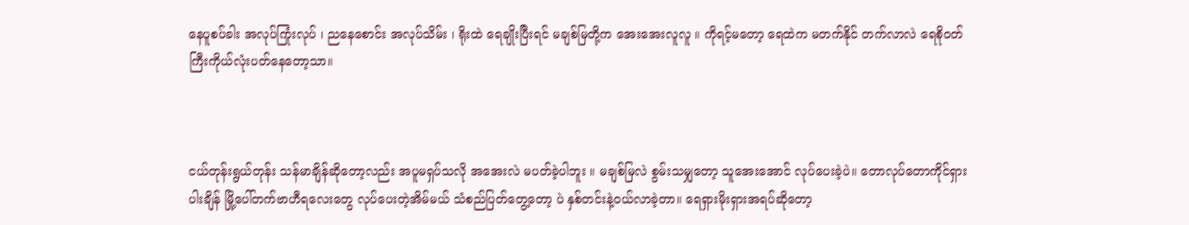နေပူစပ်ခါး အလုပ်ကြုံးလုပ် ၊ ညနေစောင်း အလုပ်သိမ်း ၊ ရိုးထဲ ရေချိုးပြီးရင် မချစ်မြတို့က အေးအေးလူလူ ။ ကိုရင့်မတော့ ရေထဲက မတက်နိုင် တက်လာလဲ ရေစိုဝတ်ကြီးကိုယ်လုံးပတ်နေတော့သာ။



ငယ်တုန်းရွယ်တုန်း သန်မာချိန်ဆိုတော့လည်း အပူမရှပ်သလို အအေးလဲ မပတ်ခဲ့ပါဘူး ။ မချစ်မြလဲ စွမ်းသမျှတော့ သူအေးအောင် လုပ်ပေးခဲ့ပဲ။ တောလုပ်တောကိုင်ရှားပါးချိန် မြို့ပေါ်တက်ဗာဟီရလေးတွေ လုပ်ပေးတဲ့အိမ်မယ် သံစည်ပြတ်တွေ့တော့ ပဲ နှစ်တင်းနဲ့ဝယ်လာခဲ့တာ။ ရေရှားမိုးရှားအရပ်ဆိုတော့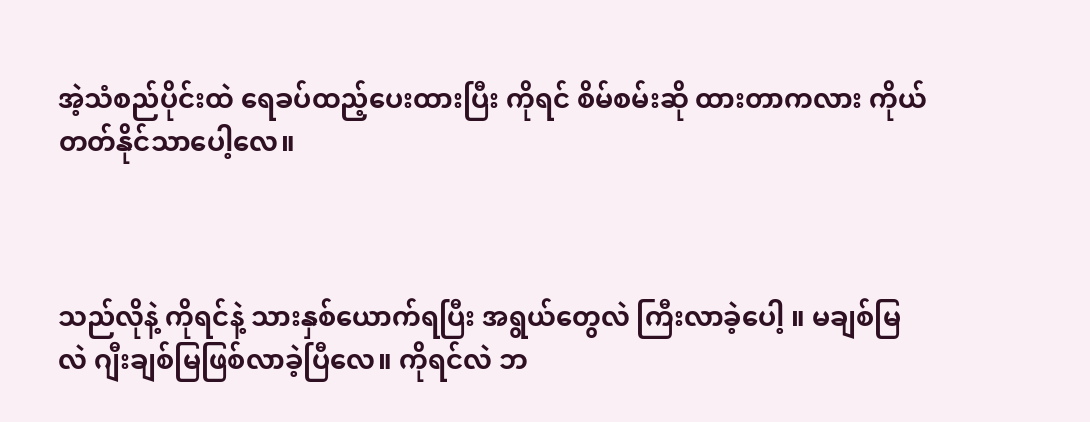အဲ့သံစည်ပိုင်းထဲ ရေခပ်ထည့်ပေးထားပြီး ကိုရင် စိမ်စမ်းဆို ထားတာကလား ကိုယ်တတ်နိုင်သာပေါ့လေ။



သည်လိုနဲ့ ကိုရင်နဲ့ သားနှစ်ယောက်ရပြီး အရွယ်တွေလဲ ကြီးလာခဲ့ပေါ့ ။ မချစ်မြလဲ ဂျီးချစ်မြဖြစ်လာခဲ့ပြီလေ။ ကိုရင်လဲ ဘ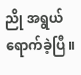ညို အရွယ်ရောက်ခဲ့ပြီ။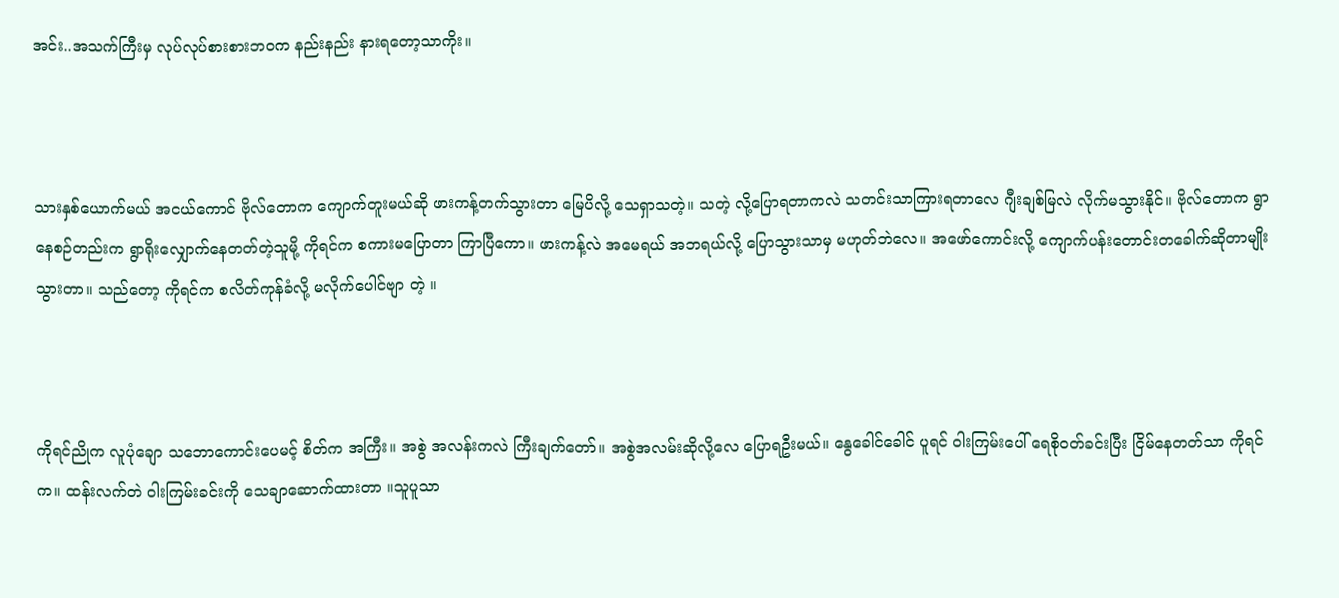အင်း..အသက်ကြီးမှ လုပ်လုပ်စားစားဘဝက နည်းနည်း နားရတော့သာကိုး။



သားနှစ်ယောက်မယ် အငယ်ကောင် ဗိုလ်တောက ကျောက်တူးမယ်ဆို ဖားကန့်တက်သွားတာ မြေပိလို့ သေရှာသတဲ့။ သတဲ့ လို့ပြောရတာကလဲ သတင်းသာကြားရတာလေ ဂျီးချစ်မြလဲ လိုက်မသွားနိုင်။ ဗိုလ်တောက ရွာနေစဉ်တည်းက ရွာရိုးလျှောက်နေတတ်တဲ့သူမို့ ကိုရင်က စကားမပြောတာ ကြာပြီကော။ ဖားကန့်လဲ အမေရယ် အဘရယ်လို့ ပြောသွားသာမှ မဟုတ်ဘဲလေ။ အဖော်ကောင်းလို့ ကျောက်ပန်းတောင်းတခေါက်ဆိုတာမျိုး သွားတာ။ သည်တော့ ကိုရင်က စလိတ်ကုန်ခံလို့ မလိုက်ပေါင်ဗျာ တဲ့ ။



ကိုရင်ညိုက လူပုံချော သဘောကောင်းပေမင့် စိတ်က အကြီး။ အစွဲ အလန်းကလဲ ကြီးချက်တော်။ အစွဲအလမ်းဆိုလို့လေ ပြောရဦးမယ်။ နွေခေါင်ခေါင် ပူရင် ဝါးကြမ်းပေါ် ရေစိုဝတ်ခင်းပြီး ငြိမ်နေတတ်သာ ကိုရင်က။ ထန်းလက်တဲ ဝါးကြမ်းခင်းကို သေချာဆောက်ထားတာ ။သူပူသာ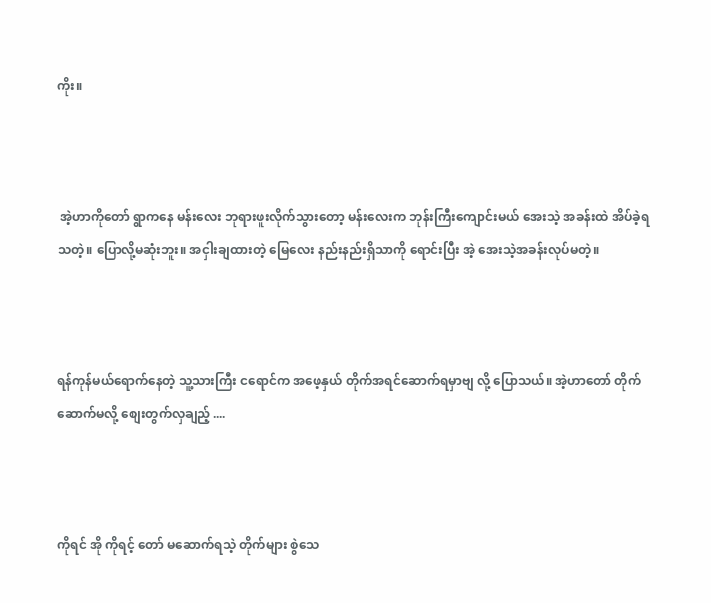ကိုး။



 အဲ့ဟာကိုတော် ရွာကနေ မန်းလေး ဘုရားဖူးလိုက်သွားတော့ မန်းလေးက ဘုန်းကြီးကျောင်းမယ် အေးသဲ့ အခန်းထဲ အိပ်ခဲ့ရသတဲ့။ ပြောလို့မဆုံးဘူး။ အငှါးချထားတဲ့ မြေလေး နည်းနည်းရှိသာကို ရောင်းပြီး အဲ့ အေးသဲ့အခန်းလုပ်မတဲ့။



ရန်ကုန်မယ်ရောက်နေတဲ့ သူ့သားကြီး ငရောင်က အဖေ့နှယ် တိုက်အရင်ဆောက်ရမှာဗျ လို့ ပြောသယ်။ အဲ့ဟာတော် တိုက်ဆောက်မလို့ စျေးတွက်လှချည့် ....



ကိုရင် အို ကိုရင့် တော် မဆောက်ရသဲ့ တိုက်များ စွဲသေ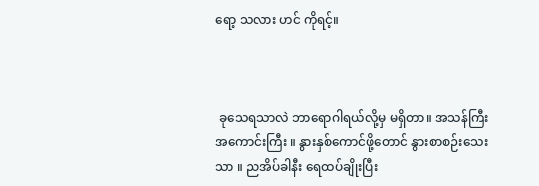ရော့ သလား ဟင် ကိုရင့်။



 ခုသေရသာလဲ ဘာရောဂါရယ်လို့မှ မရှိတာ။ အသန်ကြီး အကောင်းကြီး ။ နွားနှစ်ကောင်ဖို့တောင် နွားစာစဉ်းသေးသာ ။ ညအိပ်ခါနီး ရေထပ်ချိုးပြီး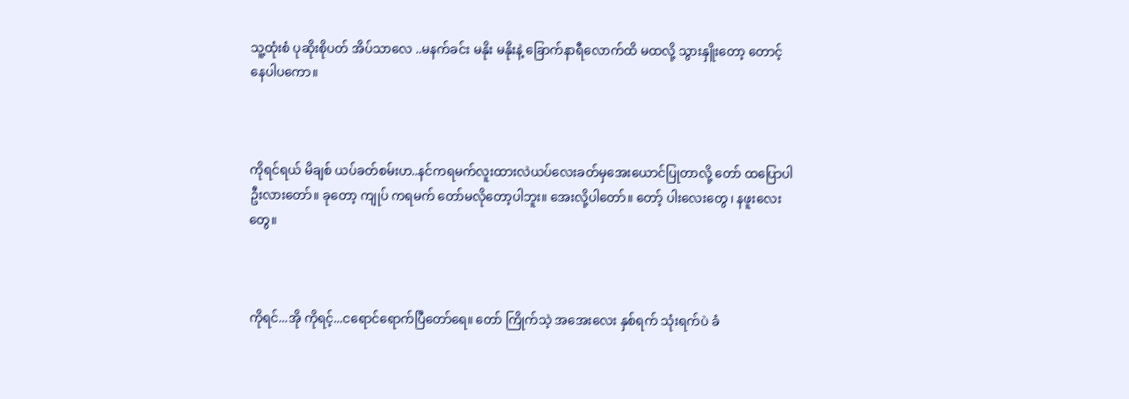သူ့ထုံးစံ ပုဆိုးစိုပတ် အိပ်သာလေ ..မနက်ခင်း မနိုး မနိုးနဲ့ ခြောက်နာရီလောက်ထိ မထလို့ သွားနှိူးတော့ တောင့် နေပါပကော။



ကိုရင်ရယ် မိချစ် ယပ်ခတ်စမ်းဟ..နင်ကရမက်လူးထားလဲယပ်လေးခတ်မှအေးယောင်ပြုတာလို့ တော် ထပြောပါဦးလားတော်။ ခုတော့ ကျုပ် ကရမက် တော်မလိုတော့ပါဘူး။ အေးလို့ပါတော်။ တော့် ပါးလေးတွေ ၊ နဖူးလေးတွေ။



ကိုရင်...အို ကိုရင့်...ငရောင်ရောက်ပြီတော်ရေ။ တော် ကြိုက်သဲ့ အအေးလေး နှစ်ရက် သုံးရက်ပဲ ခံ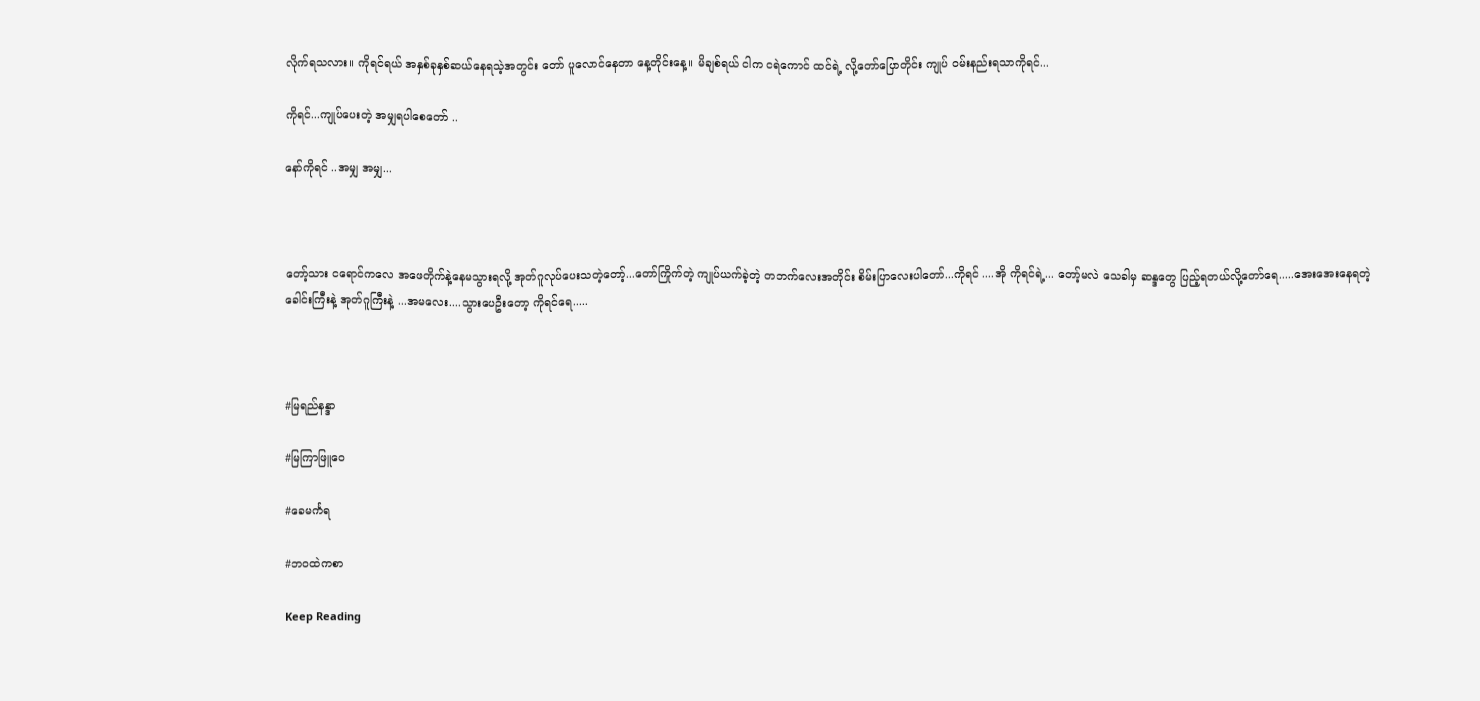လိုက်ရသလား။ ကိုရင်ရယ် အနှစ်ခုနှစ်ဆယ်နေရသဲ့အတွင်း တော် ပူလောင်နေတာ နေ့တိုင်းနေ့။ မိချစ်ရယ် ငါက ငရဲကောင် ထင်ရဲ့ လို့တော်ပြောတိုင်း ကျုပ် ဝမ်းနည်းရသာကိုရင်...

ကိုရင်...ကျုပ်ပေးတဲ့ အမျှရပါစေတော် ..

နော်ကိုရင် ..အမျှ အမျှ...



တော့်သား ငရောင်ကလေ အဖေတိုက်နဲ့နေမသွားရလို့ အုတ်ဂူလုပ်ပေးသတဲ့တော့်...တော်ကြိုက်တဲ့ ကျုပ်ယက်ခဲ့တဲ့ တဘက်လေးအတိုင်း စိမ်းပြာလေးပါတော်...ကိုရင် ....အို ကိုရင်ရဲ့... တော့်မလဲ သေခါမှ ဆန္ဒတွေ ပြည့်ရတယ်လို့တော်ရေ.....အေးအေးနေရတဲ့ ခေါင်းကြီးနဲ့ အုတ်ဂူကြီးနဲ့ ...အမလေး....သွားပေဦးတော့ ကိုရင်ရေ.....



#မြရည်နန္ဒာ

#မြကြာဖြူဝေ

#ခေမင်္ကရ

#ဘဝထဲကစာ

Keep Reading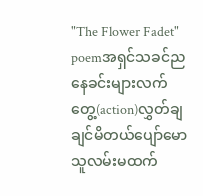"The Flower Fadet" poemအရှင်သခင်ညနေခင်းများလက်တွေ့(action)လွှတ်ချချင်မိတယ်ပျော်မောသူလမ်းမထက်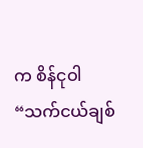က စိန်ငုဝါ“သက်ငယ်ချစ်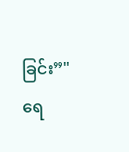ခြင်း”"ရေ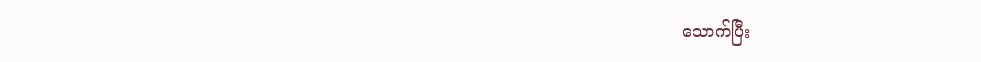သောက်ပြီး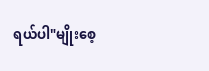ရယ်ပါ"မျိုးစေ့